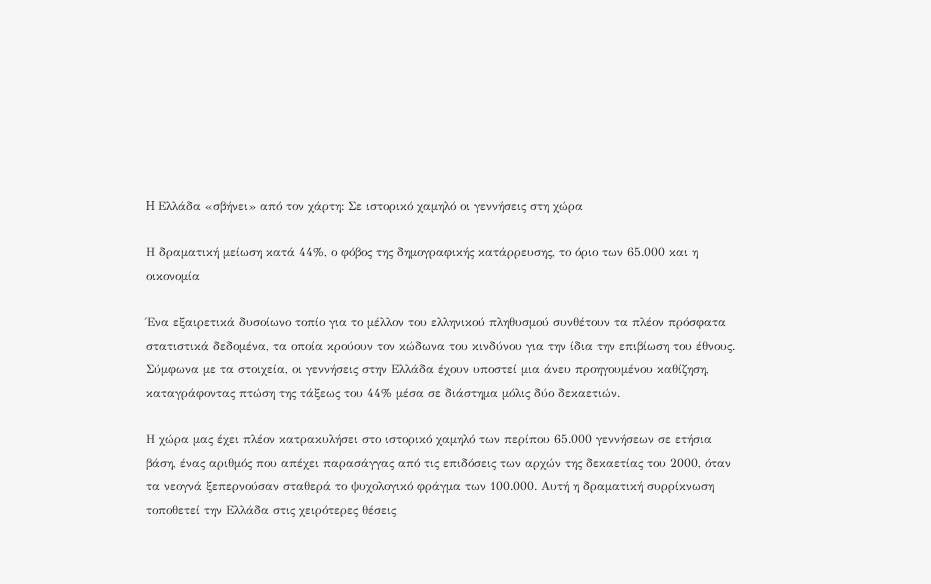H Ελλάδα «σβήνει» από τον χάρτη: Σε ιστορικό χαμηλό οι γεννήσεις στη χώρα

Η δραματική μείωση κατά 44%, ο φόβος της δημογραφικής κατάρρευσης, το όριο των 65.000 και η οικονομία

Ένα εξαιρετικά δυσοίωνο τοπίο για το μέλλον του ελληνικού πληθυσμού συνθέτουν τα πλέον πρόσφατα στατιστικά δεδομένα, τα οποία κρούουν τον κώδωνα του κινδύνου για την ίδια την επιβίωση του έθνους. Σύμφωνα με τα στοιχεία, οι γεννήσεις στην Ελλάδα έχουν υποστεί μια άνευ προηγουμένου καθίζηση, καταγράφοντας πτώση της τάξεως του 44% μέσα σε διάστημα μόλις δύο δεκαετιών.

Η χώρα μας έχει πλέον κατρακυλήσει στο ιστορικό χαμηλό των περίπου 65.000 γεννήσεων σε ετήσια βάση, ένας αριθμός που απέχει παρασάγγας από τις επιδόσεις των αρχών της δεκαετίας του 2000, όταν τα νεογνά ξεπερνούσαν σταθερά το ψυχολογικό φράγμα των 100.000. Αυτή η δραματική συρρίκνωση τοποθετεί την Ελλάδα στις χειρότερες θέσεις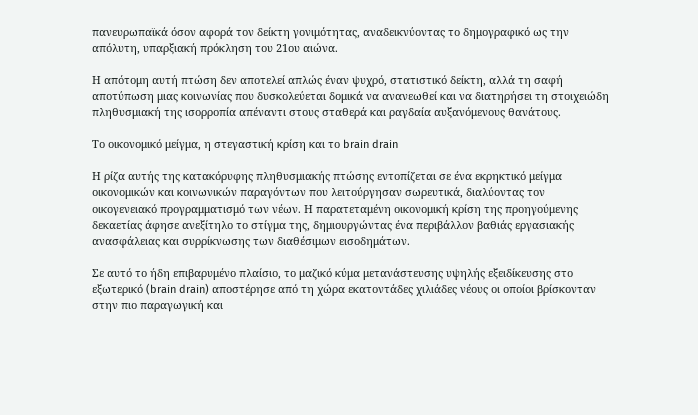πανευρωπαϊκά όσον αφορά τον δείκτη γονιμότητας, αναδεικνύοντας το δημογραφικό ως την απόλυτη, υπαρξιακή πρόκληση του 21ου αιώνα.

Η απότομη αυτή πτώση δεν αποτελεί απλώς έναν ψυχρό, στατιστικό δείκτη, αλλά τη σαφή αποτύπωση μιας κοινωνίας που δυσκολεύεται δομικά να ανανεωθεί και να διατηρήσει τη στοιχειώδη πληθυσμιακή της ισορροπία απέναντι στους σταθερά και ραγδαία αυξανόμενους θανάτους.

Το οικονομικό μείγμα, η στεγαστική κρίση και το brain drain

Η ρίζα αυτής της κατακόρυφης πληθυσμιακής πτώσης εντοπίζεται σε ένα εκρηκτικό μείγμα οικονομικών και κοινωνικών παραγόντων που λειτούργησαν σωρευτικά, διαλύοντας τον οικογενειακό προγραμματισμό των νέων. Η παρατεταμένη οικονομική κρίση της προηγούμενης δεκαετίας άφησε ανεξίτηλο το στίγμα της, δημιουργώντας ένα περιβάλλον βαθιάς εργασιακής ανασφάλειας και συρρίκνωσης των διαθέσιμων εισοδημάτων.

Σε αυτό το ήδη επιβαρυμένο πλαίσιο, το μαζικό κύμα μετανάστευσης υψηλής εξειδίκευσης στο εξωτερικό (brain drain) αποστέρησε από τη χώρα εκατοντάδες χιλιάδες νέους οι οποίοι βρίσκονταν στην πιο παραγωγική και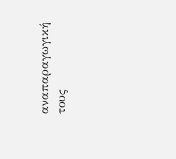αναπαραγωγική τους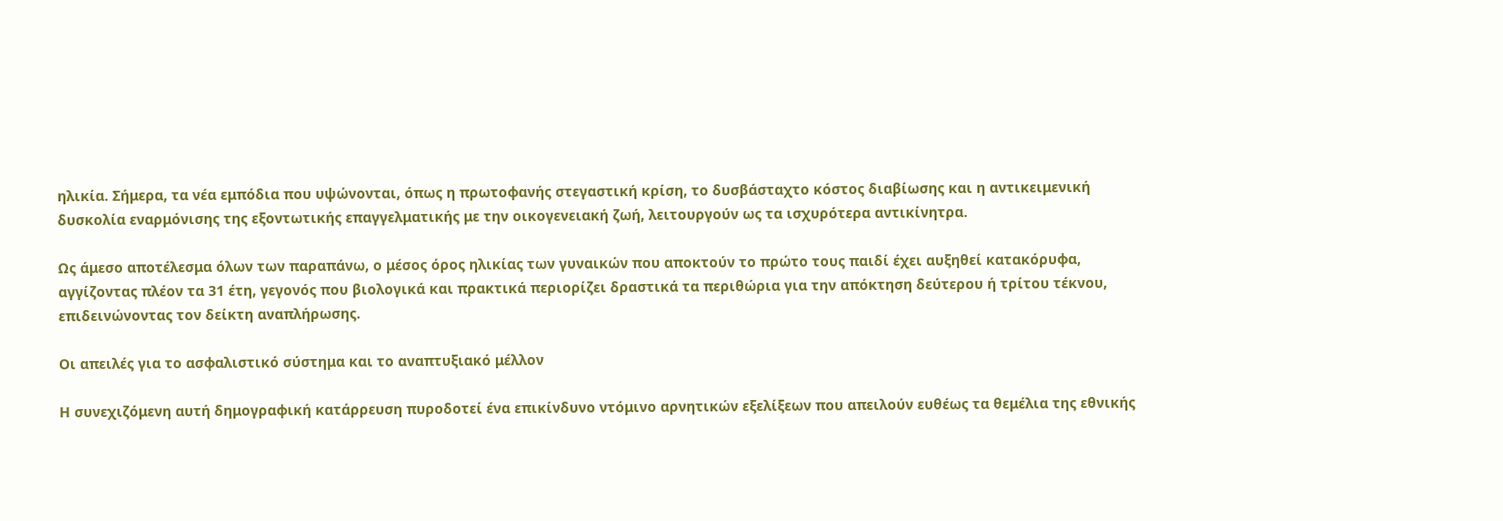ηλικία. Σήμερα, τα νέα εμπόδια που υψώνονται, όπως η πρωτοφανής στεγαστική κρίση, το δυσβάσταχτο κόστος διαβίωσης και η αντικειμενική δυσκολία εναρμόνισης της εξοντωτικής επαγγελματικής με την οικογενειακή ζωή, λειτουργούν ως τα ισχυρότερα αντικίνητρα.

Ως άμεσο αποτέλεσμα όλων των παραπάνω, ο μέσος όρος ηλικίας των γυναικών που αποκτούν το πρώτο τους παιδί έχει αυξηθεί κατακόρυφα, αγγίζοντας πλέον τα 31 έτη, γεγονός που βιολογικά και πρακτικά περιορίζει δραστικά τα περιθώρια για την απόκτηση δεύτερου ή τρίτου τέκνου, επιδεινώνοντας τον δείκτη αναπλήρωσης.

Οι απειλές για το ασφαλιστικό σύστημα και το αναπτυξιακό μέλλον

Η συνεχιζόμενη αυτή δημογραφική κατάρρευση πυροδοτεί ένα επικίνδυνο ντόμινο αρνητικών εξελίξεων που απειλούν ευθέως τα θεμέλια της εθνικής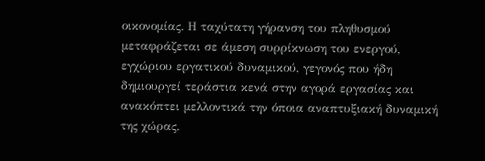οικονομίας. Η ταχύτατη γήρανση του πληθυσμού μεταφράζεται σε άμεση συρρίκνωση του ενεργού, εγχώριου εργατικού δυναμικού, γεγονός που ήδη δημιουργεί τεράστια κενά στην αγορά εργασίας και ανακόπτει μελλοντικά την όποια αναπτυξιακή δυναμική της χώρας.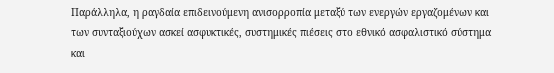Παράλληλα, η ραγδαία επιδεινούμενη ανισορροπία μεταξύ των ενεργών εργαζομένων και των συνταξιούχων ασκεί ασφυκτικές, συστημικές πιέσεις στο εθνικό ασφαλιστικό σύστημα και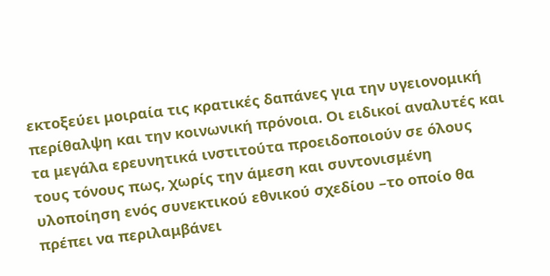εκτοξεύει μοιραία τις κρατικές δαπάνες για την υγειονομική περίθαλψη και την κοινωνική πρόνοια. Οι ειδικοί αναλυτές και τα μεγάλα ερευνητικά ινστιτούτα προειδοποιούν σε όλους τους τόνους πως, χωρίς την άμεση και συντονισμένη υλοποίηση ενός συνεκτικού εθνικού σχεδίου –το οποίο θα πρέπει να περιλαμβάνει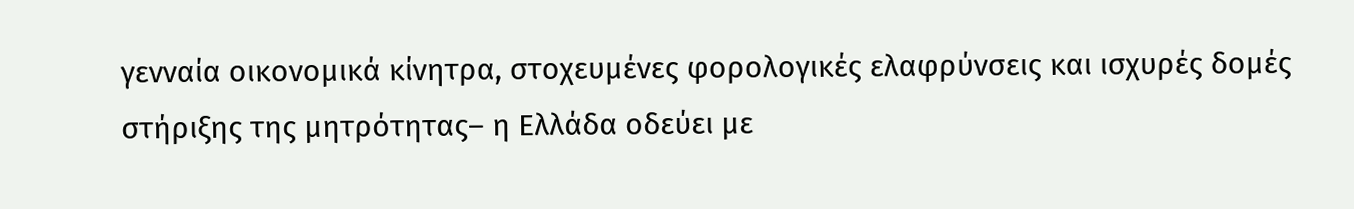γενναία οικονομικά κίνητρα, στοχευμένες φορολογικές ελαφρύνσεις και ισχυρές δομές στήριξης της μητρότητας– η Ελλάδα οδεύει με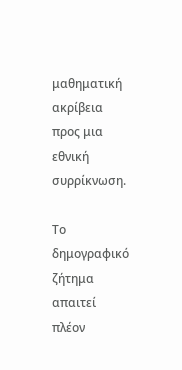μαθηματική ακρίβεια προς μια εθνική συρρίκνωση.

Το δημογραφικό ζήτημα απαιτεί πλέον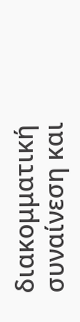διακομματική συναίνεση και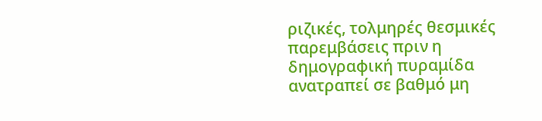ριζικές, τολμηρές θεσμικές παρεμβάσεις πριν η δημογραφική πυραμίδα ανατραπεί σε βαθμό μη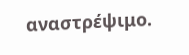αναστρέψιμο.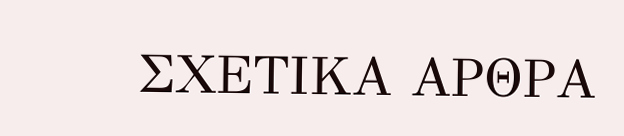ΣΧΕΤΙΚΑ ΑΡΘΡΑ